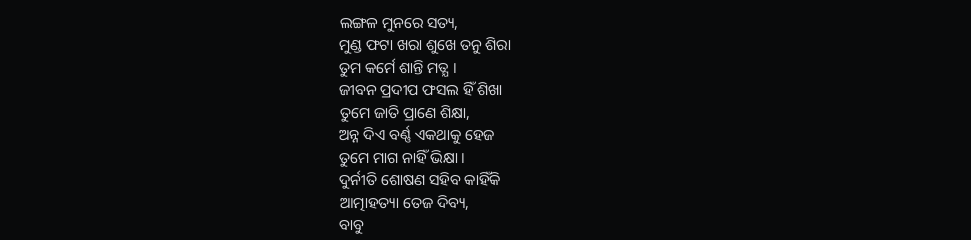ଲଙ୍ଗଳ ମୁନରେ ସତ୍ୟ,
ମୁଣ୍ଡ ଫଟା ଖରା ଶୁଖେ ତନୁ ଶିରା
ତୁମ କର୍ମେ ଶାନ୍ତି ମତ୍ଯ ।
ଜୀବନ ପ୍ରଦୀପ ଫସଲ ହିଁ ଶିଖା
ତୁମେ ଜାତି ପ୍ରାଣେ ଶିକ୍ଷା,
ଅନ୍ନ ଦିଏ ବର୍ଣ୍ଣ ଏକଥାକୁ ହେଜ
ତୁମେ ମାଗ ନାହିଁ ଭିକ୍ଷା ।
ଦୁର୍ନୀତି ଶୋଷଣ ସହିବ କାହିଁକି
ଆତ୍ମାହତ୍ୟା ତେଜ ଦିବ୍ୟ,
ବାବୁ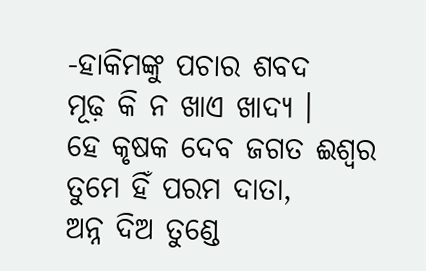-ହାକିମଙ୍କୁ ପଚାର ଶବଦ
ମୂଢ଼ କି ନ ଖାଏ ଖାଦ୍ୟ ।
ହେ କୃଷକ ଦେବ ଜଗତ ଈଶ୍ବର
ତୁମେ ହିଁ ପରମ ଦାତା,
ଅନ୍ନ ଦିଅ ତୁଣ୍ଡେ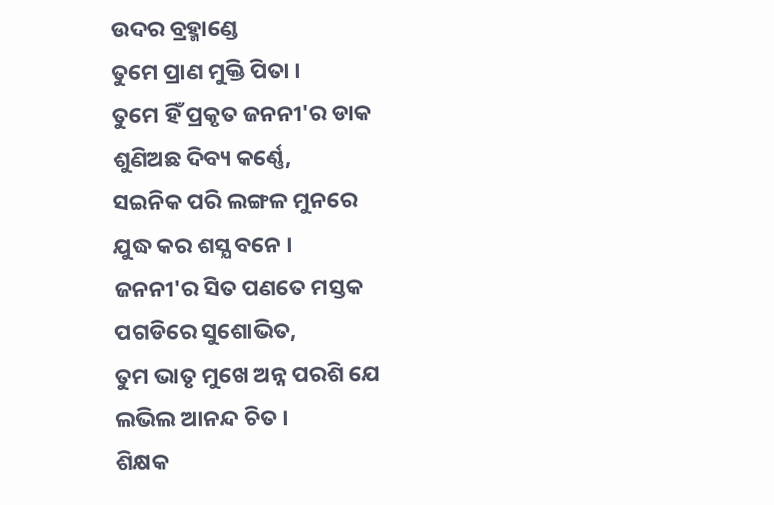ଉଦର ବ୍ରହ୍ମାଣ୍ଡେ
ତୁମେ ପ୍ରାଣ ମୁକ୍ତି ପିତା ।
ତୁମେ ହିଁ ପ୍ରକୃତ ଜନନୀ'ର ଡାକ
ଶୁଣିଅଛ ଦିବ୍ୟ କର୍ଣ୍ଣେ,
ସଇନିକ ପରି ଲଙ୍ଗଳ ମୁନରେ
ଯୁଦ୍ଧ କର ଶସ୍ଯ ବନେ ।
ଜନନୀ'ର ସିତ ପଣତେ ମସ୍ତକ
ପଗଡିରେ ସୁଶୋଭିତ,
ତୁମ ଭାତୃ ମୁଖେ ଅନ୍ନ ପରଶି ଯେ
ଲଭିଲ ଆନନ୍ଦ ଚିତ ।
ଶିକ୍ଷକ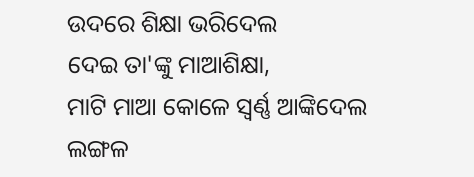ଉଦରେ ଶିକ୍ଷା ଭରିଦେଲ
ଦେଇ ତା'ଙ୍କୁ ମାଆଶିକ୍ଷା,
ମାଟି ମାଆ କୋଳେ ସ୍ବର୍ଣ୍ଣ ଆଙ୍କିଦେଲ
ଲଙ୍ଗଳ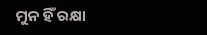ମୁନ ହିଁ ରକ୍ଷା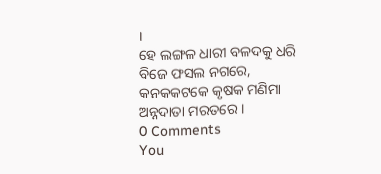।
ହେ ଲଙ୍ଗଳ ଧାରୀ ବଳଦକୁ ଧରି
ବିଜେ ଫସଲ ନଗରେ,
କନକକଟକେ କୃଷକ ମଣିମା
ଅନ୍ନଦାତା ମରତରେ ।
0 Comments
You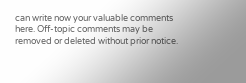can write now your valuable comments here. Off-topic comments may be removed or deleted without prior notice.